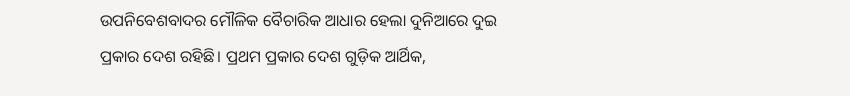ଉପନିବେଶବାଦର ମୌଳିକ ବୈଚାରିକ ଆଧାର ହେଲା ଦୁନିଆରେ ଦୁଇ ପ୍ରକାର ଦେଶ ରହିଛି। ପ୍ରଥମ ପ୍ରକାର ଦେଶ ଗୁଡ଼ିକ ଆର୍ଥିକ,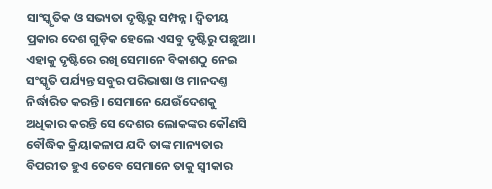ସାଂସ୍କୃତିକ ଓ ସଭ୍ୟତା ଦୃଷ୍ଟିରୁ ସମ୍ପନ୍ନ। ଦ୍ଵିତୀୟ
ପ୍ରକାର ଦେଶ ଗୁଡ଼ିକ ହେଲେ ଏସବୁ ଦୃଷ୍ଟିରୁ ପଛୁଆ। ଏହାକୁ ଦୃଷ୍ଟିରେ ରଖି ସେମାନେ ବିକାଶଠୁ ନେଇ ସଂସ୍କୃତି ପର୍ଯ୍ୟନ୍ତ ସବୁର ପରିଭାଷା ଓ ମାନଦଣ୍ତ ନିର୍ଦ୍ଧାରିତ କରନ୍ତି। ସେମାନେ ଯେଉଁଦେଶକୁ ଅଧିକାର କରନ୍ତି ସେ ଦେଶର ଲୋକଙ୍କର କୌଣସି ବୌଦ୍ଧିକ କ୍ରିୟାକଳାପ ଯଦି ତାଙ୍କ ମାନ୍ୟତାର ବିପରୀତ ହୁଏ ତେବେ ସେମାନେ ତାକୁ ସ୍ୱୀକାର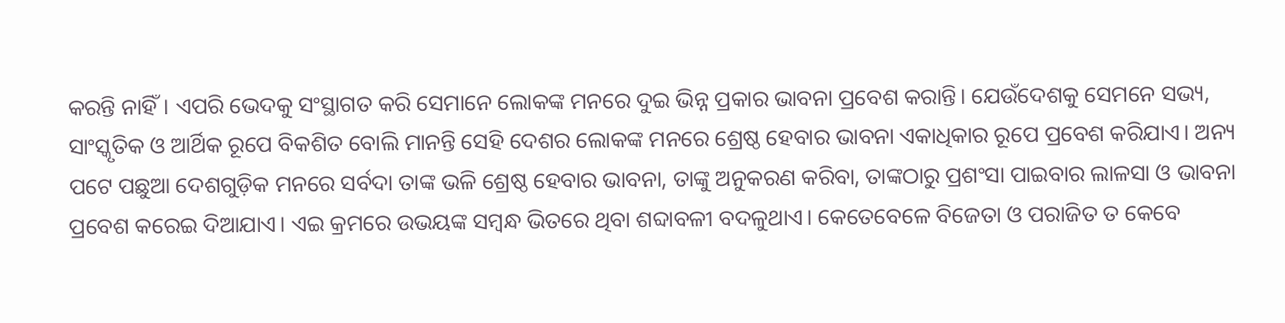କରନ୍ତି ନାହିଁ। ଏପରି ଭେଦକୁ ସଂସ୍ଥାଗତ କରି ସେମାନେ ଲୋକଙ୍କ ମନରେ ଦୁଇ ଭିନ୍ନ ପ୍ରକାର ଭାବନା ପ୍ରବେଶ କରାନ୍ତି। ଯେଉଁଦେଶକୁ ସେମନେ ସଭ୍ୟ, ସାଂସ୍କୃତିକ ଓ ଆର୍ଥିକ ରୂପେ ବିକଶିତ ବୋଲି ମାନନ୍ତି ସେହି ଦେଶର ଲୋକଙ୍କ ମନରେ ଶ୍ରେଷ୍ଠ ହେବାର ଭାବନା ଏକାଧିକାର ରୂପେ ପ୍ରବେଶ କରିଯାଏ। ଅନ୍ୟ ପଟେ ପଛୁଆ ଦେଶଗୁଡ଼ିକ ମନରେ ସର୍ବଦା ତାଙ୍କ ଭଳି ଶ୍ରେଷ୍ଠ ହେବାର ଭାବନା, ତାଙ୍କୁ ଅନୁକରଣ କରିବା, ତାଙ୍କଠାରୁ ପ୍ରଶଂସା ପାଇବାର ଲାଳସା ଓ ଭାବନା ପ୍ରବେଶ କରେଇ ଦିଆଯାଏ। ଏଇ କ୍ରମରେ ଉଭୟଙ୍କ ସମ୍ବନ୍ଧ ଭିତରେ ଥିବା ଶବ୍ଦାବଳୀ ବଦଳୁଥାଏ। କେତେବେଳେ ବିଜେତା ଓ ପରାଜିତ ତ କେବେ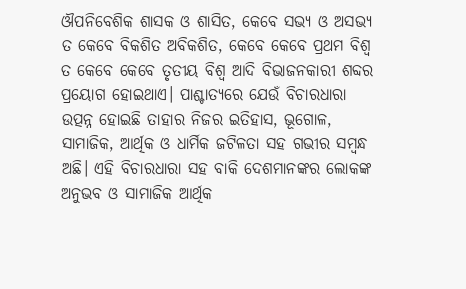ଔପନିବେଶିକ ଶାସକ ଓ ଶାସିତ, କେବେ ସଭ୍ୟ ଓ ଅସଭ୍ୟ ତ କେବେ ବିକଶିତ ଅବିକଶିତ, କେବେ କେବେ ପ୍ରଥମ ବିଶ୍ୱ ତ କେବେ କେବେ ତୃତୀୟ ବିଶ୍ୱ ଆଦି ବିଭାଜନକାରୀ ଶବ୍ଦର ପ୍ରୟୋଗ ହୋଇଥାଏ। ପାଶ୍ଚାତ୍ୟରେ ଯେଉଁ ବିଚାରଧାରା ଉତ୍ପନ୍ନ ହୋଇଛି ତାହାର ନିଜର ଇତିହାସ, ଭୂଗୋଳ, ସାମାଜିକ, ଆର୍ଥିକ ଓ ଧାର୍ମିକ ଜଟିଳତା ସହ ଗଭୀର ସମ୍ବନ୍ଧ ଅଛି। ଏହି ବିଚାରଧାରା ସହ ବାକି ଦେଶମାନଙ୍କର ଲୋକଙ୍କ ଅନୁଭବ ଓ ସାମାଜିକ ଆର୍ଥିକ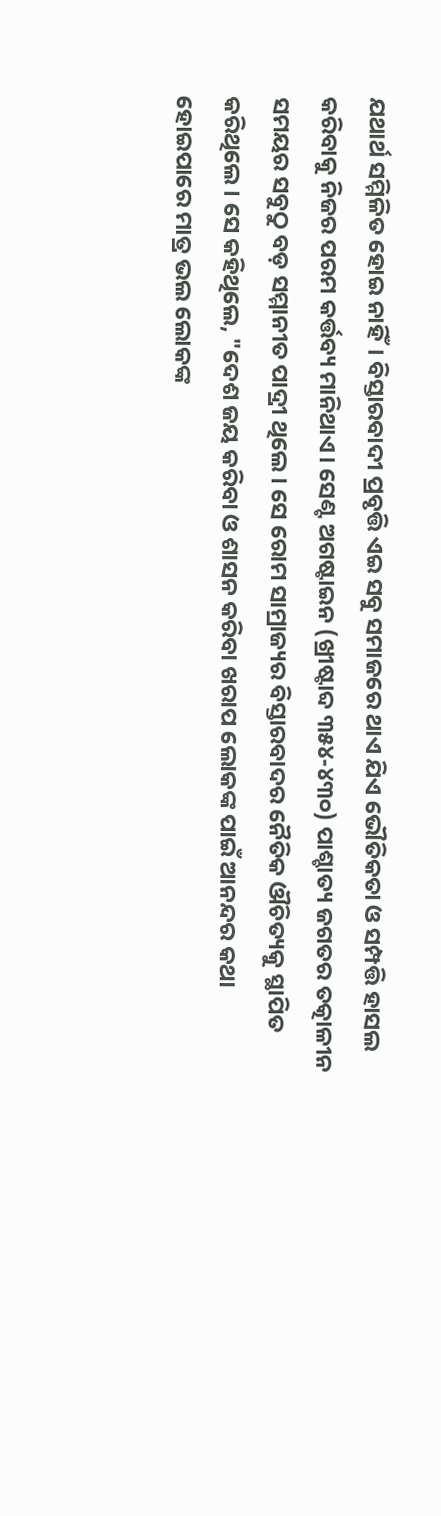ଯଥାର୍ଥ ସମ୍ମିଳିତ ହୋଇ ନାହିଁ। ବିସ୍ତାରବାଦୀ ପ୍ରବୃତ୍ତି ଏଇ ସବୁ ସମାଜରେ ଥାଏ ଯିଏ ଭୌତିକତା ଓ ସମ୍ପତ୍ତି ହାସଲ କରିବାକୁ ନିଜର ପରମ କର୍ତ୍ତବ୍ୟ ମାନିଥାଏ। ସେଣ୍ଟ ଅଗଷ୍ଟାଇନ (ଖ୍ରୀଷ୍ଟାବ୍ଦ ୩୫୪-୪୩୦) ପାଶ୍ଚାତ୍ୟ ଜଗତର ତତ୍କାଳୀନ ସମୟର ସବୁଠୁ ବଡ଼ ସମ୍ମାନୀତ ପାଦ୍ରୀ ଥିଲେ। ସେ ରୋମ ସାମ୍ରାଜ୍ୟର ବିସ୍ତାରବାଦର ନୈତିକ ଔଚିତ୍ୟକୁ ସ୍ଥାପିତ କରିଥିଲେ। ସେ କହିଥିଲେ, "ଦେଶ ଜୟ କରିବା ଓ ଶାସନ କରିବା ଖରାପ ଲୋକଙ୍କ ପାଇଁ ଆନନ୍ଦର କଥା ହୋଇପାରେ ମାତ୍ର ଭଲ ଲୋକଙ୍କ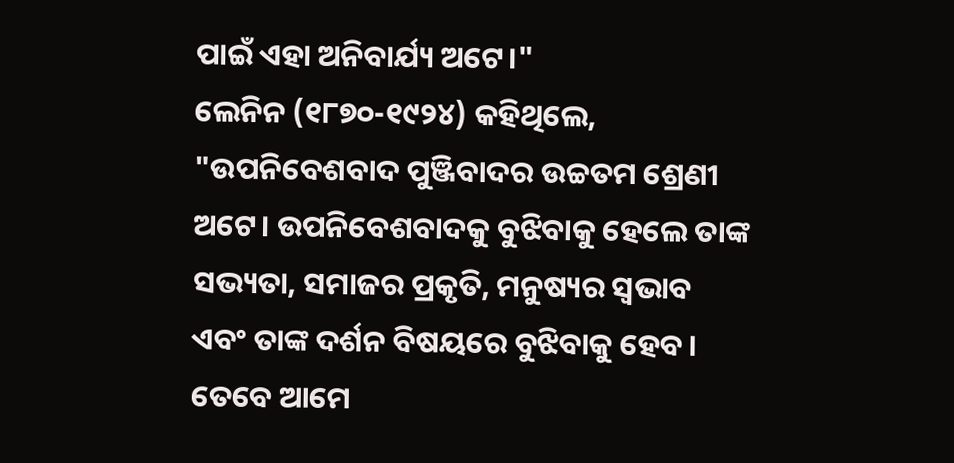ପାଇଁ ଏହା ଅନିବାର୍ଯ୍ୟ ଅଟେ।"
ଲେନିନ (୧୮୭୦-୧୯୨୪) କହିଥିଲେ, "ଉପନିବେଶବାଦ ପୁଞ୍ଜିବାଦର ଉଚ୍ଚତମ ଶ୍ରେଣୀ ଅଟେ। ଉପନିବେଶବାଦକୁ ବୁଝିବାକୁ ହେଲେ ତାଙ୍କ ସଭ୍ୟତା, ସମାଜର ପ୍ରକୃତି, ମନୁଷ୍ୟର ସ୍ଵଭାବ ଏବଂ ତାଙ୍କ ଦର୍ଶନ ବିଷୟରେ ବୁଝିବାକୁ ହେବ। ତେବେ ଆମେ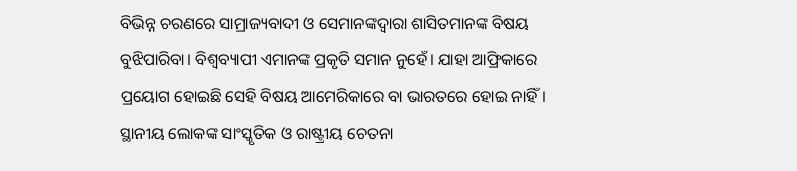ବିଭିନ୍ନ ଚରଣରେ ସାମ୍ରାଜ୍ୟବାଦୀ ଓ ସେମାନଙ୍କଦ୍ୱାରା ଶାସିତମାନଙ୍କ ବିଷୟ ବୁଝିପାରିବା। ବିଶ୍ଵବ୍ୟାପୀ ଏମାନଙ୍କ ପ୍ରକୃତି ସମାନ ନୁହେଁ। ଯାହା ଆଫ୍ରିକାରେ ପ୍ରୟୋଗ ହୋଇଛି ସେହି ବିଷୟ ଆମେରିକାରେ ବା ଭାରତରେ ହୋଇ ନାହିଁ। ସ୍ଥାନୀୟ ଲୋକଙ୍କ ସାଂସ୍କୃତିକ ଓ ରାଷ୍ଟ୍ରୀୟ ଚେତନା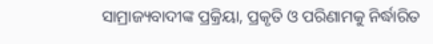ସାମ୍ରାଜ୍ୟବାଦୀଙ୍କ ପ୍ରକ୍ରିୟା, ପ୍ରକୃତି ଓ ପରିଣାମକୁ ନିର୍ଦ୍ଧାରିତ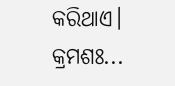କରିଥାଏ।
କ୍ରମଶଃ...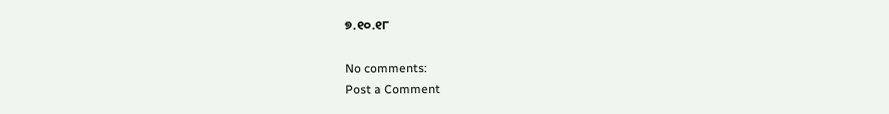୭.୧୦.୧୮

No comments:
Post a Comment